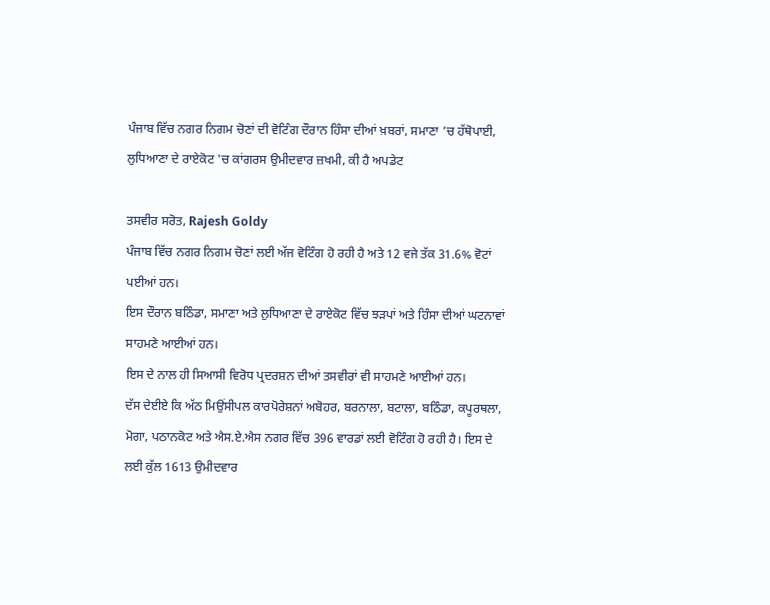ਪੰਜਾਬ ਵਿੱਚ ਨਗਰ ਨਿਗਮ ਚੋਣਾਂ ਦੀ ਵੋਟਿੰਗ ਦੌਰਾਨ ਹਿੰਸਾ ਦੀਆਂ ਖ਼ਬਰਾਂ, ਸਮਾਣਾ ’ਚ ਹੱਥੋਪਾਈ, ਲੁਧਿਆਣਾ ਦੇ ਰਾਏਕੋਟ 'ਚ ਕਾਂਗਰਸ ਉਮੀਦਵਾਰ ਜ਼ਖਮੀ, ਕੀ ਹੈ ਅਪਡੇਟ

ਤਸਵੀਰ ਸਰੋਤ, Rajesh Goldy
ਪੰਜਾਬ ਵਿੱਚ ਨਗਰ ਨਿਗਮ ਚੋਣਾਂ ਲਈ ਅੱਜ ਵੋਟਿੰਗ ਹੋ ਰਹੀ ਹੈ ਅਤੇ 12 ਵਜੇ ਤੱਕ 31.6% ਵੋਟਾਂ ਪਈਆਂ ਹਨ।
ਇਸ ਦੌਰਾਨ ਬਠਿੰਡਾ, ਸਮਾਣਾ ਅਤੇ ਲੁਧਿਆਣਾ ਦੇ ਰਾਏਕੋਟ ਵਿੱਚ ਝੜਪਾਂ ਅਤੇ ਹਿੰਸਾ ਦੀਆਂ ਘਟਨਾਵਾਂ ਸਾਹਮਣੇ ਆਈਆਂ ਹਨ।
ਇਸ ਦੇ ਨਾਲ ਹੀ ਸਿਆਸੀ ਵਿਰੋਧ ਪ੍ਰਦਰਸ਼ਨ ਦੀਆਂ ਤਸਵੀਰਾਂ ਵੀ ਸਾਹਮਣੇ ਆਈਆਂ ਹਨ।
ਦੱਸ ਦੇਈਏ ਕਿ ਅੱਠ ਮਿਉਂਸੀਪਲ ਕਾਰਪੋਰੇਸ਼ਨਾਂ ਅਬੋਹਰ, ਬਰਨਾਲਾ, ਬਟਾਲਾ, ਬਠਿੰਡਾ, ਕਪੂਰਥਲਾ, ਮੋਗਾ, ਪਠਾਨਕੋਟ ਅਤੇ ਐਸ.ਏ.ਐਸ ਨਗਰ ਵਿੱਚ 396 ਵਾਰਡਾਂ ਲਈ ਵੋਟਿੰਗ ਹੋ ਰਹੀ ਹੈ। ਇਸ ਦੇ ਲਈ ਕੁੱਲ 1613 ਉਮੀਦਵਾਰ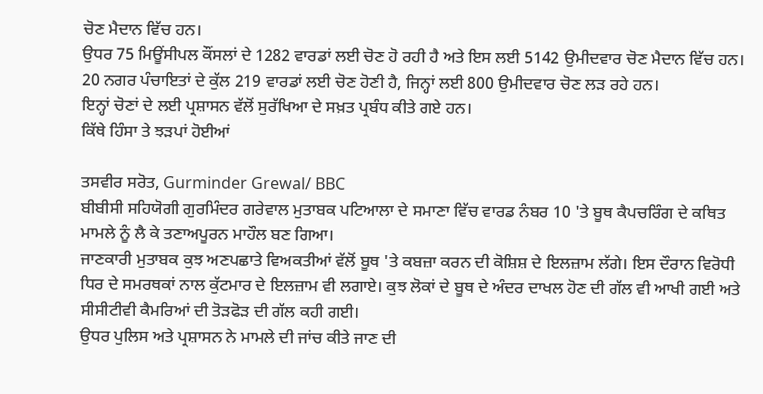ਚੋਣ ਮੈਦਾਨ ਵਿੱਚ ਹਨ।
ਉਧਰ 75 ਮਿਊਂਸੀਪਲ ਕੌਂਸਲਾਂ ਦੇ 1282 ਵਾਰਡਾਂ ਲਈ ਚੋਣ ਹੋ ਰਹੀ ਹੈ ਅਤੇ ਇਸ ਲਈ 5142 ਉਮੀਦਵਾਰ ਚੋਣ ਮੈਦਾਨ ਵਿੱਚ ਹਨ।
20 ਨਗਰ ਪੰਚਾਇਤਾਂ ਦੇ ਕੁੱਲ 219 ਵਾਰਡਾਂ ਲਈ ਚੋਣ ਹੋਣੀ ਹੈ, ਜਿਨ੍ਹਾਂ ਲਈ 800 ਉਮੀਦਵਾਰ ਚੋਣ ਲੜ ਰਹੇ ਹਨ।
ਇਨ੍ਹਾਂ ਚੋਣਾਂ ਦੇ ਲਈ ਪ੍ਰਸ਼ਾਸਨ ਵੱਲੋਂ ਸੁਰੱਖਿਆ ਦੇ ਸਖ਼ਤ ਪ੍ਰਬੰਧ ਕੀਤੇ ਗਏ ਹਨ।
ਕਿੱਥੇ ਹਿੰਸਾ ਤੇ ਝੜਪਾਂ ਹੋਈਆਂ

ਤਸਵੀਰ ਸਰੋਤ, Gurminder Grewal/ BBC
ਬੀਬੀਸੀ ਸਹਿਯੋਗੀ ਗੁਰਮਿੰਦਰ ਗਰੇਵਾਲ ਮੁਤਾਬਕ ਪਟਿਆਲਾ ਦੇ ਸਮਾਣਾ ਵਿੱਚ ਵਾਰਡ ਨੰਬਰ 10 'ਤੇ ਬੂਥ ਕੈਪਚਰਿੰਗ ਦੇ ਕਥਿਤ ਮਾਮਲੇ ਨੂੰ ਲੈ ਕੇ ਤਣਾਅਪੂਰਨ ਮਾਹੌਲ ਬਣ ਗਿਆ।
ਜਾਣਕਾਰੀ ਮੁਤਾਬਕ ਕੁਝ ਅਣਪਛਾਤੇ ਵਿਅਕਤੀਆਂ ਵੱਲੋਂ ਬੂਥ 'ਤੇ ਕਬਜ਼ਾ ਕਰਨ ਦੀ ਕੋਸ਼ਿਸ਼ ਦੇ ਇਲਜ਼ਾਮ ਲੱਗੇ। ਇਸ ਦੌਰਾਨ ਵਿਰੋਧੀ ਧਿਰ ਦੇ ਸਮਰਥਕਾਂ ਨਾਲ ਕੁੱਟਮਾਰ ਦੇ ਇਲਜ਼ਾਮ ਵੀ ਲਗਾਏ। ਕੁਝ ਲੋਕਾਂ ਦੇ ਬੂਥ ਦੇ ਅੰਦਰ ਦਾਖਲ ਹੋਣ ਦੀ ਗੱਲ ਵੀ ਆਖੀ ਗਈ ਅਤੇ ਸੀਸੀਟੀਵੀ ਕੈਮਰਿਆਂ ਦੀ ਤੋੜਫੋੜ ਦੀ ਗੱਲ ਕਹੀ ਗਈ।
ਉਧਰ ਪੁਲਿਸ ਅਤੇ ਪ੍ਰਸ਼ਾਸਨ ਨੇ ਮਾਮਲੇ ਦੀ ਜਾਂਚ ਕੀਤੇ ਜਾਣ ਦੀ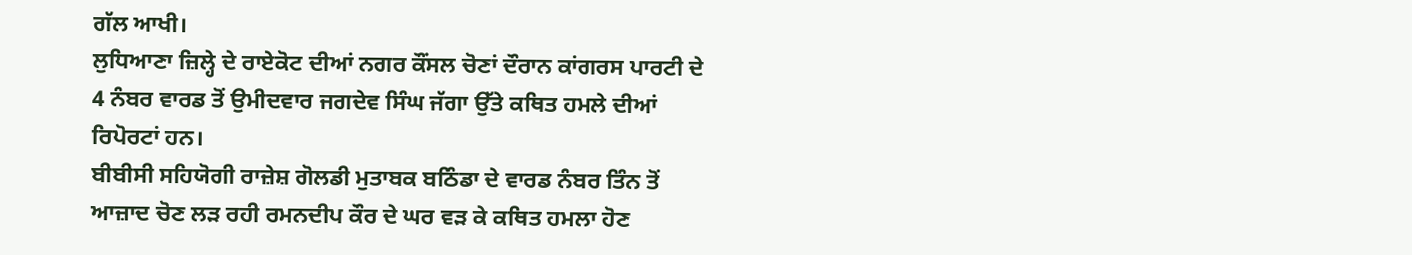ਗੱਲ ਆਖੀ।
ਲੁਧਿਆਣਾ ਜ਼ਿਲ੍ਹੇ ਦੇ ਰਾਏਕੋਟ ਦੀਆਂ ਨਗਰ ਕੌਂਸਲ ਚੋਣਾਂ ਦੌਰਾਨ ਕਾਂਗਰਸ ਪਾਰਟੀ ਦੇ 4 ਨੰਬਰ ਵਾਰਡ ਤੋਂ ਉਮੀਦਵਾਰ ਜਗਦੇਵ ਸਿੰਘ ਜੱਗਾ ਉੱਤੇ ਕਥਿਤ ਹਮਲੇ ਦੀਆਂ ਰਿਪੋਰਟਾਂ ਹਨ।
ਬੀਬੀਸੀ ਸਹਿਯੋਗੀ ਰਾਜ਼ੇਸ਼ ਗੋਲਡੀ ਮੁਤਾਬਕ ਬਠਿੰਡਾ ਦੇ ਵਾਰਡ ਨੰਬਰ ਤਿੰਨ ਤੋਂ ਆਜ਼ਾਦ ਚੋਣ ਲੜ ਰਹੀ ਰਮਨਦੀਪ ਕੌਰ ਦੇ ਘਰ ਵੜ ਕੇ ਕਥਿਤ ਹਮਲਾ ਹੋਣ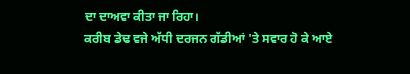ਦਾ ਦਾਅਵਾ ਕੀਤਾ ਜਾ ਰਿਹਾ।
ਕਰੀਬ ਡੇਢ ਵਜੇ ਅੱਧੀ ਦਰਜਨ ਗੱਡੀਆਂ 'ਤੇ ਸਵਾਰ ਹੋ ਕੇ ਆਏ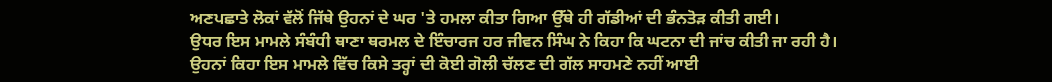ਅਣਪਛਾਤੇ ਲੋਕਾਂ ਵੱਲੋਂ ਜਿੱਥੇ ਉਹਨਾਂ ਦੇ ਘਰ 'ਤੇ ਹਮਲਾ ਕੀਤਾ ਗਿਆ ਉੱਥੇ ਹੀ ਗੱਡੀਆਂ ਦੀ ਭੰਨਤੋੜ ਕੀਤੀ ਗਈ।
ਉਧਰ ਇਸ ਮਾਮਲੇ ਸੰਬੰਧੀ ਥਾਣਾ ਥਰਮਲ ਦੇ ਇੰਚਾਰਜ ਹਰ ਜੀਵਨ ਸਿੰਘ ਨੇ ਕਿਹਾ ਕਿ ਘਟਨਾ ਦੀ ਜਾਂਚ ਕੀਤੀ ਜਾ ਰਹੀ ਹੈ।
ਉਹਨਾਂ ਕਿਹਾ ਇਸ ਮਾਮਲੇ ਵਿੱਚ ਕਿਸੇ ਤਰ੍ਹਾਂ ਦੀ ਕੋਈ ਗੋਲੀ ਚੱਲਣ ਦੀ ਗੱਲ ਸਾਹਮਣੇ ਨਹੀਂ ਆਈ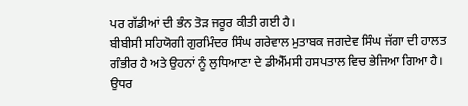ਪਰ ਗੱਡੀਆਂ ਦੀ ਭੰਨ ਤੋੜ ਜਰੂਰ ਕੀਤੀ ਗਈ ਹੈ।
ਬੀਬੀਸੀ ਸਹਿਯੋਗੀ ਗੁਰਮਿੰਦਰ ਸਿੰਘ ਗਰੇਵਾਲ ਮੁਤਾਬਕ ਜਗਦੇਵ ਸਿੰਘ ਜੱਗਾ ਦੀ ਹਾਲਤ ਗੰਭੀਰ ਹੈ ਅਤੇ ਉਹਨਾਂ ਨੂੰ ਲੁਧਿਆਣਾ ਦੇ ਡੀਐੱਮਸੀ ਹਸਪਤਾਲ ਵਿਚ ਭੇਜਿਆ ਗਿਆ ਹੈ।
ਉਧਰ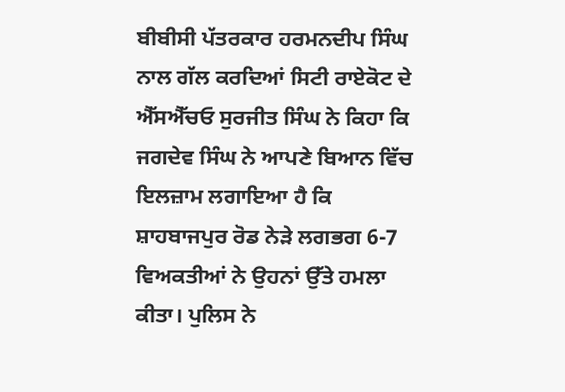ਬੀਬੀਸੀ ਪੱਤਰਕਾਰ ਹਰਮਨਦੀਪ ਸਿੰਘ ਨਾਲ ਗੱਲ ਕਰਦਿਆਂ ਸਿਟੀ ਰਾਏਕੋਟ ਦੇ ਐੱਸਐੱਚਓ ਸੁਰਜੀਤ ਸਿੰਘ ਨੇ ਕਿਹਾ ਕਿ ਜਗਦੇਵ ਸਿੰਘ ਨੇ ਆਪਣੇ ਬਿਆਨ ਵਿੱਚ ਇਲਜ਼ਾਮ ਲਗਾਇਆ ਹੈ ਕਿ ਸ਼ਾਹਬਾਜਪੁਰ ਰੋਡ ਨੇੜੇ ਲਗਭਗ 6-7 ਵਿਅਕਤੀਆਂ ਨੇ ਉਹਨਾਂ ਉੱਤੇ ਹਮਲਾ ਕੀਤਾ। ਪੁਲਿਸ ਨੇ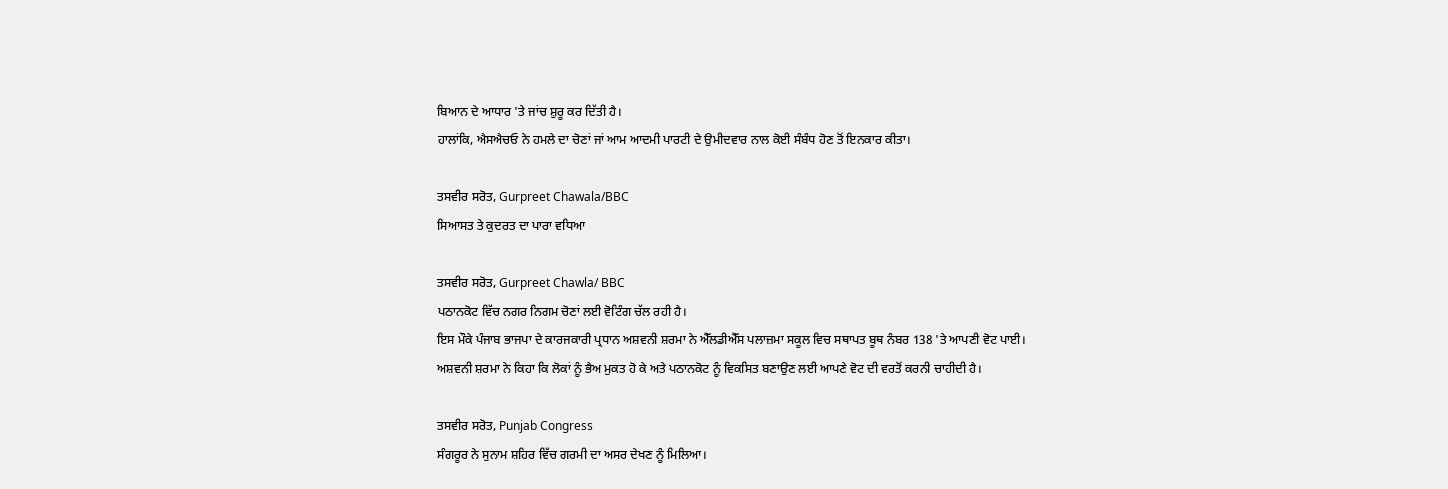ਬਿਆਨ ਦੇ ਆਧਾਰ 'ਤੇ ਜਾਂਚ ਸ਼ੁਰੂ ਕਰ ਦਿੱਤੀ ਹੈ।
ਹਾਲਾਂਕਿ, ਐਸਐਚਓ ਨੇ ਹਮਲੇ ਦਾ ਚੋਣਾਂ ਜਾਂ ਆਮ ਆਦਮੀ ਪਾਰਟੀ ਦੇ ਉਮੀਦਵਾਰ ਨਾਲ ਕੋਈ ਸੰਬੰਧ ਹੋਣ ਤੋਂ ਇਨਕਾਰ ਕੀਤਾ।

ਤਸਵੀਰ ਸਰੋਤ, Gurpreet Chawala/BBC
ਸਿਆਸਤ ਤੇ ਕੁਦਰਤ ਦਾ ਪਾਰਾ ਵਧਿਆ

ਤਸਵੀਰ ਸਰੋਤ, Gurpreet Chawla/ BBC
ਪਠਾਨਕੋਟ ਵਿੱਚ ਨਗਰ ਨਿਗਮ ਚੋਣਾਂ ਲਈ ਵੋਟਿੰਗ ਚੱਲ ਰਹੀ ਹੈ।
ਇਸ ਮੌਕੇ ਪੰਜਾਬ ਭਾਜਪਾ ਦੇ ਕਾਰਜਕਾਰੀ ਪ੍ਰਧਾਨ ਅਸ਼ਵਨੀ ਸ਼ਰਮਾ ਨੇ ਐੱਲਡੀਐੱਸ ਪਲਾਜ਼ਮਾ ਸਕੂਲ ਵਿਚ ਸਥਾਪਤ ਬੂਥ ਨੰਬਰ 138 'ਤੇ ਆਪਣੀ ਵੋਟ ਪਾਈ।
ਅਸ਼ਵਨੀ ਸ਼ਰਮਾ ਨੇ ਕਿਹਾ ਕਿ ਲੋਕਾਂ ਨੂੰ ਭੈਅ ਮੁਕਤ ਹੋ ਕੇ ਅਤੇ ਪਠਾਨਕੋਟ ਨੂੰ ਵਿਕਸਿਤ ਬਣਾਉਣ ਲਈ ਆਪਣੇ ਵੋਟ ਦੀ ਵਰਤੋਂ ਕਰਨੀ ਚਾਹੀਦੀ ਹੈ।

ਤਸਵੀਰ ਸਰੋਤ, Punjab Congress
ਸੰਗਰੂਰ ਨੇ ਸੁਨਾਮ ਸ਼ਹਿਰ ਵਿੱਚ ਗਰਮੀ ਦਾ ਅਸਰ ਦੇਖਣ ਨੂੰ ਮਿਲਿਆ।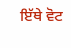ਇੱਥੇ ਵੋਟ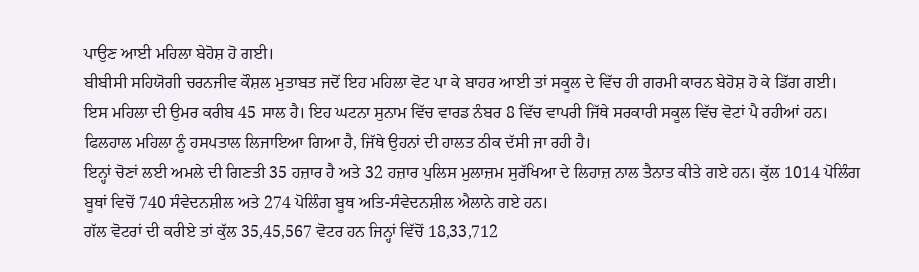ਪਾਉਣ ਆਈ ਮਹਿਲਾ ਬੇਹੋਸ਼ ਹੋ ਗਈ।
ਬੀਬੀਸੀ ਸਹਿਯੋਗੀ ਚਰਨਜੀਵ ਕੌਸ਼ਲ ਮੁਤਾਬਤ ਜਦੋਂ ਇਹ ਮਹਿਲਾ ਵੋਟ ਪਾ ਕੇ ਬਾਹਰ ਆਈ ਤਾਂ ਸਕੂਲ ਦੇ ਵਿੱਚ ਹੀ ਗਰਮੀ ਕਾਰਨ ਬੇਹੋਸ਼ ਹੋ ਕੇ ਡਿੱਗ ਗਈ। ਇਸ ਮਹਿਲਾ ਦੀ ਉਮਰ ਕਰੀਬ 45 ਸਾਲ ਹੈ। ਇਹ ਘਟਨਾ ਸੁਨਾਮ ਵਿੱਚ ਵਾਰਡ ਨੰਬਰ 8 ਵਿੱਚ ਵਾਪਰੀ ਜਿੱਥੇ ਸਰਕਾਰੀ ਸਕੂਲ ਵਿੱਚ ਵੋਟਾਂ ਪੈ ਰਹੀਆਂ ਹਨ। ਫਿਲਹਾਲ ਮਹਿਲਾ ਨੂੰ ਹਸਪਤਾਲ ਲਿਜਾਇਆ ਗਿਆ ਹੈ, ਜਿੱਥੇ ਉਹਨਾਂ ਦੀ ਹਾਲਤ ਠੀਕ ਦੱਸੀ ਜਾ ਰਹੀ ਹੈ।
ਇਨ੍ਹਾਂ ਚੋਣਾਂ ਲਈ ਅਮਲੇ ਦੀ ਗਿਣਤੀ 35 ਹਜ਼ਾਰ ਹੈ ਅਤੇ 32 ਹਜ਼ਾਰ ਪੁਲਿਸ ਮੁਲਾਜ਼ਮ ਸੁਰੱਖਿਆ ਦੇ ਲਿਹਾਜ਼ ਨਾਲ ਤੈਨਾਤ ਕੀਤੇ ਗਏ ਹਨ। ਕੁੱਲ 1014 ਪੋਲਿੰਗ ਬੂਥਾਂ ਵਿਚੋਂ 740 ਸੰਵੇਦਨਸ਼ੀਲ ਅਤੇ 274 ਪੋਲਿੰਗ ਬੂਥ ਅਤਿ-ਸੰਵੇਦਨਸ਼ੀਲ ਐਲਾਨੇ ਗਏ ਹਨ।
ਗੱਲ ਵੋਟਰਾਂ ਦੀ ਕਰੀਏ ਤਾਂ ਕੁੱਲ 35,45,567 ਵੋਟਰ ਹਨ ਜਿਨ੍ਹਾਂ ਵਿੱਚੋਂ 18,33,712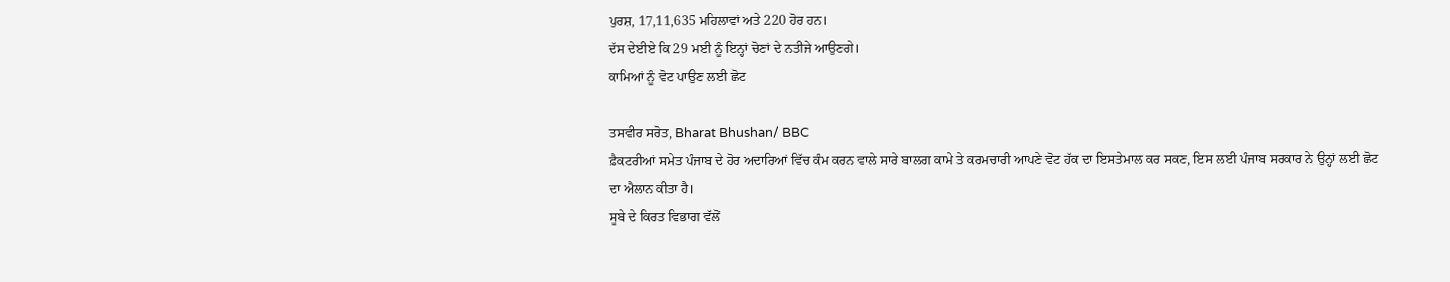ਪੁਰਸ਼, 17,11,635 ਮਹਿਲਾਵਾਂ ਅਤੇ 220 ਹੋਰ ਹਨ।
ਦੱਸ ਦੇਈਏ ਕਿ 29 ਮਈ ਨੂੰ ਇਨ੍ਹਾਂ ਚੋਣਾਂ ਦੇ ਨਤੀਜੇ ਆਉਣਗੇ।
ਕਾਮਿਆਂ ਨੂੰ ਵੋਟ ਪਾਉਣ ਲਈ ਛੋਟ

ਤਸਵੀਰ ਸਰੋਤ, Bharat Bhushan/ BBC
ਫ਼ੈਕਟਰੀਆਂ ਸਮੇਤ ਪੰਜਾਬ ਦੇ ਹੋਰ ਅਦਾਰਿਆਂ ਵਿੱਚ ਕੰਮ ਕਰਨ ਵਾਲੇ ਸਾਰੇ ਬਾਲਗ ਕਾਮੇ ਤੇ ਕਰਮਚਾਰੀ ਆਪਣੇ ਵੋਟ ਹੱਕ ਦਾ ਇਸਤੇਮਾਲ ਕਰ ਸਕਣ, ਇਸ ਲਈ ਪੰਜਾਬ ਸਰਕਾਰ ਨੇ ਉਨ੍ਹਾਂ ਲਈ ਛੋਟ ਦਾ ਐਲਾਨ ਕੀਤਾ ਹੈ।
ਸੂਬੇ ਦੇ ਕਿਰਤ ਵਿਭਾਗ ਵੱਲੋਂ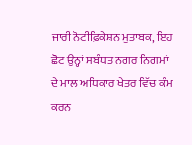ਜਾਰੀ ਨੋਟੀਫ਼ਿਕੇਸ਼ਨ ਮੁਤਾਬਕ, ਇਹ ਛੋਟ ਉਨ੍ਹਾਂ ਸਬੰਧਤ ਨਗਰ ਨਿਗਮਾਂ ਦੇ ਮਾਲ ਅਧਿਕਾਰ ਖੇਤਰ ਵਿੱਚ ਕੰਮ ਕਰਨ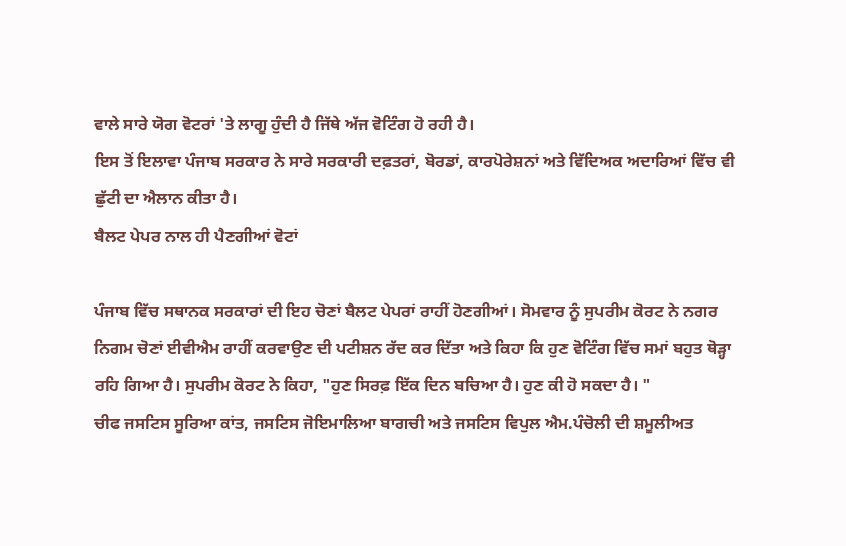ਵਾਲੇ ਸਾਰੇ ਯੋਗ ਵੋਟਰਾਂ 'ਤੇ ਲਾਗੂ ਹੁੰਦੀ ਹੈ ਜਿੱਥੇ ਅੱਜ ਵੋਟਿੰਗ ਹੋ ਰਹੀ ਹੈ।
ਇਸ ਤੋਂ ਇਲਾਵਾ ਪੰਜਾਬ ਸਰਕਾਰ ਨੇ ਸਾਰੇ ਸਰਕਾਰੀ ਦਫ਼ਤਰਾਂ, ਬੋਰਡਾਂ, ਕਾਰਪੋਰੇਸ਼ਨਾਂ ਅਤੇ ਵਿੱਦਿਅਕ ਅਦਾਰਿਆਂ ਵਿੱਚ ਵੀ ਛੁੱਟੀ ਦਾ ਐਲਾਨ ਕੀਤਾ ਹੈ।
ਬੈਲਟ ਪੇਪਰ ਨਾਲ ਹੀ ਪੈਣਗੀਆਂ ਵੋਟਾਂ

ਪੰਜਾਬ ਵਿੱਚ ਸਥਾਨਕ ਸਰਕਾਰਾਂ ਦੀ ਇਹ ਚੋਣਾਂ ਬੈਲਟ ਪੇਪਰਾਂ ਰਾਹੀਂ ਹੋਣਗੀਆਂ। ਸੋਮਵਾਰ ਨੂੰ ਸੁਪਰੀਮ ਕੋਰਟ ਨੇ ਨਗਰ ਨਿਗਮ ਚੋਣਾਂ ਈਵੀਐਮ ਰਾਹੀਂ ਕਰਵਾਉਣ ਦੀ ਪਟੀਸ਼ਨ ਰੱਦ ਕਰ ਦਿੱਤਾ ਅਤੇ ਕਿਹਾ ਕਿ ਹੁਣ ਵੋਟਿੰਗ ਵਿੱਚ ਸਮਾਂ ਬਹੁਤ ਥੋੜ੍ਹਾ ਰਹਿ ਗਿਆ ਹੈ। ਸੁਪਰੀਮ ਕੋਰਟ ਨੇ ਕਿਹਾ, "ਹੁਣ ਸਿਰਫ਼ ਇੱਕ ਦਿਨ ਬਚਿਆ ਹੈ। ਹੁਣ ਕੀ ਹੋ ਸਕਦਾ ਹੈ। "
ਚੀਫ ਜਸਟਿਸ ਸੂਰਿਆ ਕਾਂਤ, ਜਸਟਿਸ ਜੋਇਮਾਲਿਆ ਬਾਗਚੀ ਅਤੇ ਜਸਟਿਸ ਵਿਪੁਲ ਐਮ.ਪੰਚੋਲੀ ਦੀ ਸ਼ਮੂਲੀਅਤ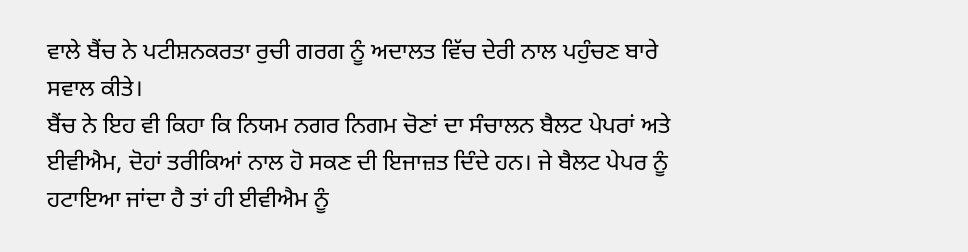ਵਾਲੇ ਬੈਂਚ ਨੇ ਪਟੀਸ਼ਨਕਰਤਾ ਰੁਚੀ ਗਰਗ ਨੂੰ ਅਦਾਲਤ ਵਿੱਚ ਦੇਰੀ ਨਾਲ ਪਹੁੰਚਣ ਬਾਰੇ ਸਵਾਲ ਕੀਤੇ।
ਬੈਂਚ ਨੇ ਇਹ ਵੀ ਕਿਹਾ ਕਿ ਨਿਯਮ ਨਗਰ ਨਿਗਮ ਚੋਣਾਂ ਦਾ ਸੰਚਾਲਨ ਬੈਲਟ ਪੇਪਰਾਂ ਅਤੇ ਈਵੀਐਮ, ਦੋਹਾਂ ਤਰੀਕਿਆਂ ਨਾਲ ਹੋ ਸਕਣ ਦੀ ਇਜਾਜ਼ਤ ਦਿੰਦੇ ਹਨ। ਜੇ ਬੈਲਟ ਪੇਪਰ ਨੂੰ ਹਟਾਇਆ ਜਾਂਦਾ ਹੈ ਤਾਂ ਹੀ ਈਵੀਐਮ ਨੂੰ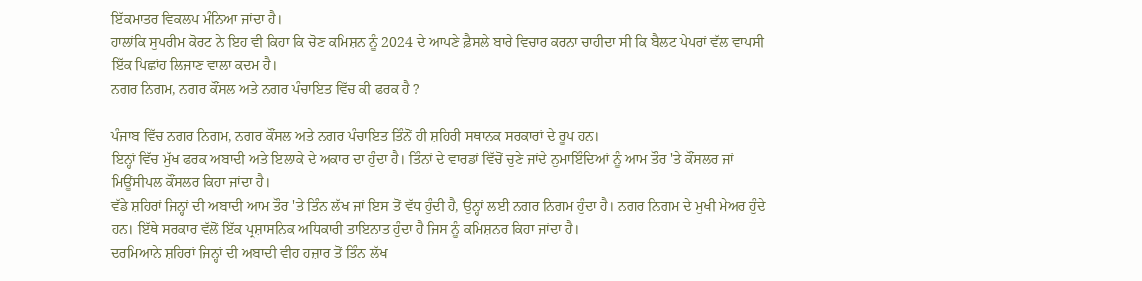ਇੱਕਮਾਤਰ ਵਿਕਲਪ ਮੰਨਿਆ ਜਾਂਦਾ ਹੈ।
ਹਾਲਾਂਕਿ ਸੁਪਰੀਮ ਕੋਰਟ ਨੇ ਇਹ ਵੀ ਕਿਹਾ ਕਿ ਚੋਣ ਕਮਿਸ਼ਨ ਨੂੰ 2024 ਦੇ ਆਪਣੇ ਫ਼ੈਸਲੇ ਬਾਰੇ ਵਿਚਾਰ ਕਰਨਾ ਚਾਹੀਦਾ ਸੀ ਕਿ ਬੈਲਟ ਪੇਪਰਾਂ ਵੱਲ ਵਾਪਸੀ ਇੱਕ ਪਿਛਾਂਹ ਲਿਜਾਣ ਵਾਲਾ ਕਦਮ ਹੈ।
ਨਗਰ ਨਿਗਮ, ਨਗਰ ਕੌਂਸਲ ਅਤੇ ਨਗਰ ਪੰਚਾਇਤ ਵਿੱਚ ਕੀ ਫਰਕ ਹੈ ?

ਪੰਜਾਬ ਵਿੱਚ ਨਗਰ ਨਿਗਮ, ਨਗਰ ਕੌਂਸਲ ਅਤੇ ਨਗਰ ਪੰਚਾਇਤ ਤਿੰਨੋਂ ਹੀ ਸ਼ਹਿਰੀ ਸਥਾਨਕ ਸਰਕਾਰਾਂ ਦੇ ਰੂਪ ਹਨ।
ਇਨ੍ਹਾਂ ਵਿੱਚ ਮੁੱਖ ਫਰਕ ਅਬਾਦੀ ਅਤੇ ਇਲਾਕੇ ਦੇ ਅਕਾਰ ਦਾ ਹੁੰਦਾ ਹੈ। ਤਿੰਨਾਂ ਦੇ ਵਾਰਡਾਂ ਵਿੱਚੋਂ ਚੁਣੇ ਜਾਂਦੇ ਨੁਮਾਇੰਦਿਆਂ ਨੂੰ ਆਮ ਤੌਰ 'ਤੇ ਕੌਂਸਲਰ ਜਾਂ ਮਿਊਂਸੀਪਲ ਕੌਂਸਲਰ ਕਿਹਾ ਜਾਂਦਾ ਹੈ।
ਵੱਡੇ ਸ਼ਹਿਰਾਂ ਜਿਨ੍ਹਾਂ ਦੀ ਅਬਾਦੀ ਆਮ ਤੌਰ 'ਤੇ ਤਿੰਨ ਲੱਖ ਜਾਂ ਇਸ ਤੋਂ ਵੱਧ ਹੁੰਦੀ ਹੈ, ਉਨ੍ਹਾਂ ਲਈ ਨਗਰ ਨਿਗਮ ਹੁੰਦਾ ਹੈ। ਨਗਰ ਨਿਗਮ ਦੇ ਮੁਖੀ ਮੇਅਰ ਹੁੰਦੇ ਹਨ। ਇੱਥੇ ਸਰਕਾਰ ਵੱਲੋਂ ਇੱਕ ਪ੍ਰਸ਼ਾਸਨਿਕ ਅਧਿਕਾਰੀ ਤਾਇਨਾਤ ਹੁੰਦਾ ਹੈ ਜਿਸ ਨੂੰ ਕਮਿਸ਼ਨਰ ਕਿਹਾ ਜਾਂਦਾ ਹੈ।
ਦਰਮਿਆਨੇ ਸ਼ਹਿਰਾਂ ਜਿਨ੍ਹਾਂ ਦੀ ਅਬਾਦੀ ਵੀਹ ਹਜ਼ਾਰ ਤੋਂ ਤਿੰਨ ਲੱਖ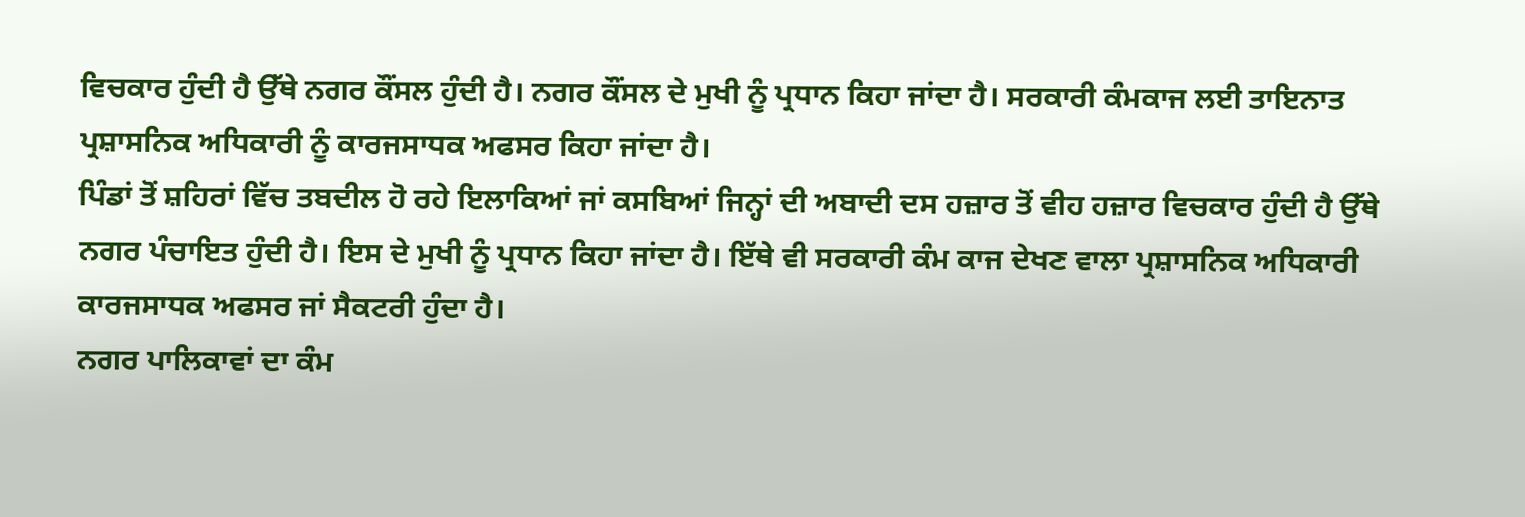ਵਿਚਕਾਰ ਹੁੰਦੀ ਹੈ ਉੱਥੇ ਨਗਰ ਕੌਂਸਲ ਹੁੰਦੀ ਹੈ। ਨਗਰ ਕੌਂਸਲ ਦੇ ਮੁਖੀ ਨੂੰ ਪ੍ਰਧਾਨ ਕਿਹਾ ਜਾਂਦਾ ਹੈ। ਸਰਕਾਰੀ ਕੰਮਕਾਜ ਲਈ ਤਾਇਨਾਤ ਪ੍ਰਸ਼ਾਸਨਿਕ ਅਧਿਕਾਰੀ ਨੂੰ ਕਾਰਜਸਾਧਕ ਅਫਸਰ ਕਿਹਾ ਜਾਂਦਾ ਹੈ।
ਪਿੰਡਾਂ ਤੋਂ ਸ਼ਹਿਰਾਂ ਵਿੱਚ ਤਬਦੀਲ ਹੋ ਰਹੇ ਇਲਾਕਿਆਂ ਜਾਂ ਕਸਬਿਆਂ ਜਿਨ੍ਹਾਂ ਦੀ ਅਬਾਦੀ ਦਸ ਹਜ਼ਾਰ ਤੋਂ ਵੀਹ ਹਜ਼ਾਰ ਵਿਚਕਾਰ ਹੁੰਦੀ ਹੈ ਉੱਥੇ ਨਗਰ ਪੰਚਾਇਤ ਹੁੰਦੀ ਹੈ। ਇਸ ਦੇ ਮੁਖੀ ਨੂੰ ਪ੍ਰਧਾਨ ਕਿਹਾ ਜਾਂਦਾ ਹੈ। ਇੱਥੇ ਵੀ ਸਰਕਾਰੀ ਕੰਮ ਕਾਜ ਦੇਖਣ ਵਾਲਾ ਪ੍ਰਸ਼ਾਸਨਿਕ ਅਧਿਕਾਰੀ ਕਾਰਜਸਾਧਕ ਅਫਸਰ ਜਾਂ ਸੈਕਟਰੀ ਹੁੰਦਾ ਹੈ।
ਨਗਰ ਪਾਲਿਕਾਵਾਂ ਦਾ ਕੰਮ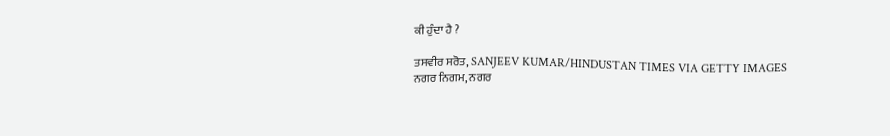ਕੀ ਹੁੰਦਾ ਹੈ ?

ਤਸਵੀਰ ਸਰੋਤ, SANJEEV KUMAR/HINDUSTAN TIMES VIA GETTY IMAGES
ਨਗਰ ਨਿਗਮ, ਨਗਰ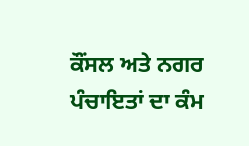ਕੌਂਸਲ ਅਤੇ ਨਗਰ ਪੰਚਾਇਤਾਂ ਦਾ ਕੰਮ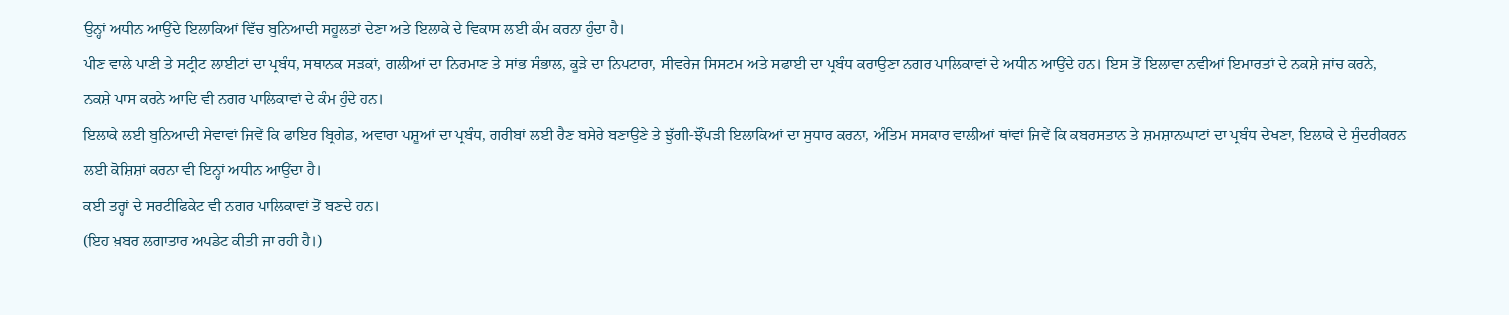ਉਨ੍ਹਾਂ ਅਧੀਨ ਆਉਂਦੇ ਇਲਾਕਿਆਂ ਵਿੱਚ ਬੁਨਿਆਦੀ ਸਹੂਲਤਾਂ ਦੇਣਾ ਅਤੇ ਇਲਾਕੇ ਦੇ ਵਿਕਾਸ ਲਈ ਕੰਮ ਕਰਨਾ ਹੁੰਦਾ ਹੈ।
ਪੀਣ ਵਾਲੇ ਪਾਣੀ ਤੇ ਸਟ੍ਰੀਟ ਲਾਈਟਾਂ ਦਾ ਪ੍ਰਬੰਧ, ਸਥਾਨਕ ਸੜਕਾਂ, ਗਲੀਆਂ ਦਾ ਨਿਰਮਾਣ ਤੇ ਸਾਂਭ ਸੰਭਾਲ, ਕੂੜੇ ਦਾ ਨਿਪਟਾਰਾ, ਸੀਵਰੇਜ ਸਿਸਟਮ ਅਤੇ ਸਫਾਈ ਦਾ ਪ੍ਰਬੰਧ ਕਰਾਉਣਾ ਨਗਰ ਪਾਲਿਕਾਵਾਂ ਦੇ ਅਧੀਨ ਆਉਂਦੇ ਹਨ। ਇਸ ਤੋਂ ਇਲਾਵਾ ਨਵੀਆਂ ਇਮਾਰਤਾਂ ਦੇ ਨਕਸ਼ੇ ਜਾਂਚ ਕਰਨੇ, ਨਕਸ਼ੇ ਪਾਸ ਕਰਨੇ ਆਦਿ ਵੀ ਨਗਰ ਪਾਲਿਕਾਵਾਂ ਦੇ ਕੰਮ ਹੁੰਦੇ ਹਨ।
ਇਲਾਕੇ ਲਈ ਬੁਨਿਆਦੀ ਸੇਵਾਵਾਂ ਜਿਵੇਂ ਕਿ ਫਾਇਰ ਬ੍ਰਿਗੇਡ, ਅਵਾਰਾ ਪਸ਼ੂਆਂ ਦਾ ਪ੍ਰਬੰਧ, ਗਰੀਬਾਂ ਲਈ ਰੈਣ ਬਸੇਰੇ ਬਣਾਉਣੇ ਤੇ ਝੁੱਗੀ-ਝੌਂਪੜੀ ਇਲਾਕਿਆਂ ਦਾ ਸੁਧਾਰ ਕਰਨਾ, ਅੰਤਿਮ ਸਸਕਾਰ ਵਾਲੀਆਂ ਥਾਂਵਾਂ ਜਿਵੇਂ ਕਿ ਕਬਰਸਤਾਨ ਤੇ ਸ਼ਮਸ਼ਾਨਘਾਟਾਂ ਦਾ ਪ੍ਰਬੰਧ ਦੇਖਣਾ, ਇਲਾਕੇ ਦੇ ਸੁੰਦਰੀਕਰਨ ਲਈ ਕੋਸ਼ਿਸ਼ਾਂ ਕਰਨਾ ਵੀ ਇਨ੍ਹਾਂ ਅਧੀਨ ਆਉਂਦਾ ਹੈ।
ਕਈ ਤਰ੍ਹਾਂ ਦੇ ਸਰਟੀਫਿਕੇਟ ਵੀ ਨਗਰ ਪਾਲਿਕਾਵਾਂ ਤੋਂ ਬਣਦੇ ਹਨ।
(ਇਹ ਖ਼ਬਰ ਲਗਾਤਾਰ ਅਪਡੇਟ ਕੀਤੀ ਜਾ ਰਹੀ ਹੈ।)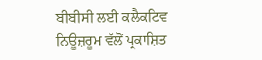ਬੀਬੀਸੀ ਲਈ ਕਲੈਕਟਿਵ ਨਿਊਜ਼ਰੂਮ ਵੱਲੋਂ ਪ੍ਰਕਾਸ਼ਿਤ